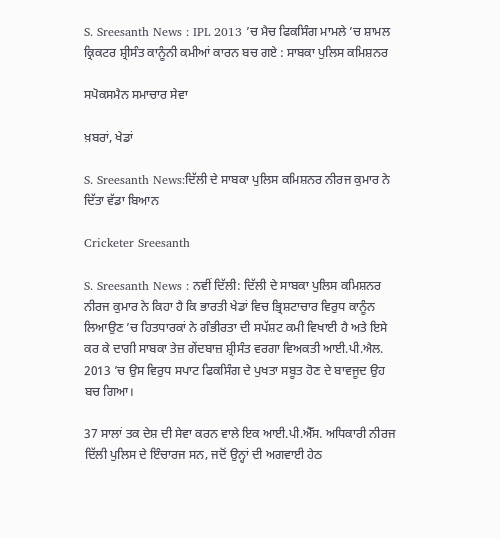S. Sreesanth News : IPL 2013 ’ਚ ਮੈਚ ਫਿਕਸਿੰਗ ਮਾਮਲੇ ’ਚ ਸ਼ਾਮਲ ਕ੍ਰਿਕਟਰ ਸ਼੍ਰੀਸੰਤ ਕਾਨੂੰਨੀ ਕਮੀਆਂ ਕਾਰਨ ਬਚ ਗਏ : ਸਾਬਕਾ ਪੁਲਿਸ ਕਮਿਸ਼ਨਰ

ਸਪੋਕਸਮੈਨ ਸਮਾਚਾਰ ਸੇਵਾ

ਖ਼ਬਰਾਂ, ਖੇਡਾਂ

S. Sreesanth News:ਦਿੱਲੀ ਦੇ ਸਾਬਕਾ ਪੁਲਿਸ ਕਮਿਸ਼ਨਰ ਨੀਰਜ ਕੁਮਾਰ ਨੇ ਦਿੱਤਾ ਵੱਡਾ ਬਿਆਨ

Cricketer Sreesanth

S. Sreesanth News : ਨਵੀਂ ਦਿੱਲੀ: ਦਿੱਲੀ ਦੇ ਸਾਬਕਾ ਪੁਲਿਸ ਕਮਿਸ਼ਨਰ ਨੀਰਜ ਕੁਮਾਰ ਨੇ ਕਿਹਾ ਹੈ ਕਿ ਭਾਰਤੀ ਖੇਡਾਂ ਵਿਚ ਭ੍ਰਿਸ਼ਟਾਚਾਰ ਵਿਰੁਧ ਕਾਨੂੰਨ ਲਿਆਉਣ ’ਚ ਹਿਤਧਾਰਕਾਂ ਨੇ ਗੰਭੀਰਤਾ ਦੀ ਸਪੱਸ਼ਟ ਕਮੀ ਵਿਖਾਈ ਹੈ ਅਤੇ ਇਸੇ ਕਰ ਕੇ ਦਾਗੀ ਸਾਬਕਾ ਤੇਜ਼ ਗੇਂਦਬਾਜ਼ ਸ਼੍ਰੀਸੰਤ ਵਰਗਾ ਵਿਅਕਤੀ ਆਈ.ਪੀ.ਐਲ. 2013 ’ਚ ਉਸ ਵਿਰੁਧ ਸਪਾਟ ਫਿਕਸਿੰਗ ਦੇ ਪੁਖਤਾ ਸਬੂਤ ਹੋਣ ਦੇ ਬਾਵਜੂਦ ਉਹ ਬਚ ਗਿਆ।

37 ਸਾਲਾਂ ਤਕ ਦੇਸ਼ ਦੀ ਸੇਵਾ ਕਰਨ ਵਾਲੇ ਇਕ ਆਈ.ਪੀ.ਐੱਸ. ਅਧਿਕਾਰੀ ਨੀਰਜ ਦਿੱਲੀ ਪੁਲਿਸ ਦੇ ਇੰਚਾਰਜ ਸਨ, ਜਦੋਂ ਉਨ੍ਹਾਂ ਦੀ ਅਗਵਾਈ ਹੇਠ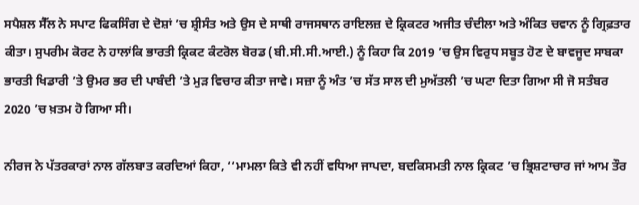ਸਪੈਸ਼ਲ ਸੈੱਲ ਨੇ ਸਪਾਟ ਫਿਕਸਿੰਗ ਦੇ ਦੋਸ਼ਾਂ ’ਚ ਸ਼੍ਰੀਸੰਤ ਅਤੇ ਉਸ ਦੇ ਸਾਥੀ ਰਾਜਸਥਾਨ ਰਾਇਲਜ਼ ਦੇ ਕ੍ਰਿਕਟਰ ਅਜੀਤ ਚੰਦੀਲਾ ਅਤੇ ਅੰਕਿਤ ਚਵਾਨ ਨੂੰ ਗ੍ਰਿਫ਼ਤਾਰ ਕੀਤਾ। ਸੁਪਰੀਮ ਕੋਰਟ ਨੇ ਹਾਲਾਂਕਿ ਭਾਰਤੀ ਕ੍ਰਿਕਟ ਕੰਟਰੋਲ ਬੋਰਡ (ਬੀ.ਸੀ.ਸੀ.ਆਈ.) ਨੂੰ ਕਿਹਾ ਕਿ 2019 ’ਚ ਉਸ ਵਿਰੁਧ ਸਬੂਤ ਹੋਣ ਦੇ ਬਾਵਜੂਦ ਸਾਬਕਾ ਭਾਰਤੀ ਖਿਡਾਰੀ ’ਤੇ ਉਮਰ ਭਰ ਦੀ ਪਾਬੰਦੀ ’ਤੇ ਮੁੜ ਵਿਚਾਰ ਕੀਤਾ ਜਾਵੇ। ਸਜ਼ਾ ਨੂੰ ਅੰਤ ’ਚ ਸੱਤ ਸਾਲ ਦੀ ਮੁਅੱਤਲੀ ’ਚ ਘਟਾ ਦਿਤਾ ਗਿਆ ਸੀ ਜੋ ਸਤੰਬਰ 2020 ’ਚ ਖ਼ਤਮ ਹੋ ਗਿਆ ਸੀ।

ਨੀਰਜ ਨੇ ਪੱਤਰਕਾਰਾਂ ਨਾਲ ਗੱਲਬਾਤ ਕਰਦਿਆਂ ਕਿਹਾ, ‘‘ਮਾਮਲਾ ਕਿਤੇ ਵੀ ਨਹੀਂ ਵਧਿਆ ਜਾਪਦਾ, ਬਦਕਿਸਮਤੀ ਨਾਲ ਕ੍ਰਿਕਟ ’ਚ ਭ੍ਰਿਸ਼ਟਾਚਾਰ ਜਾਂ ਆਮ ਤੌਰ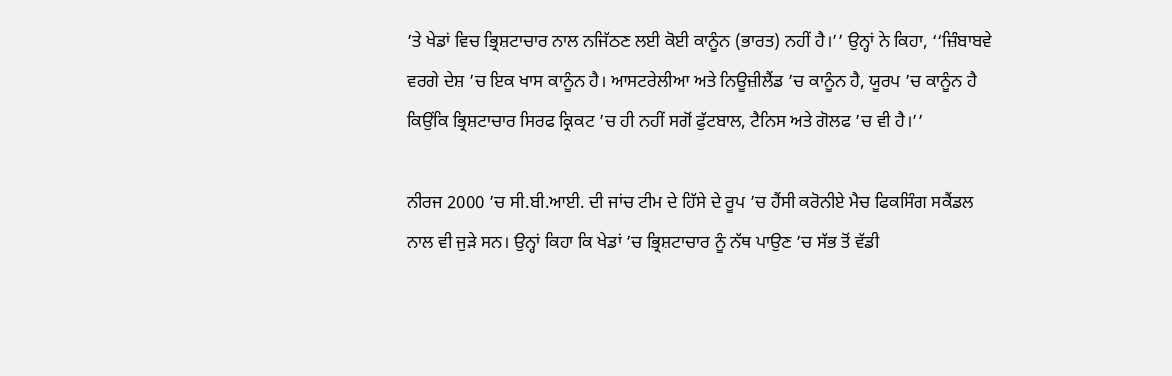’ਤੇ ਖੇਡਾਂ ਵਿਚ ਭ੍ਰਿਸ਼ਟਾਚਾਰ ਨਾਲ ਨਜਿੱਠਣ ਲਈ ਕੋਈ ਕਾਨੂੰਨ (ਭਾਰਤ) ਨਹੀਂ ਹੈ।’’ ਉਨ੍ਹਾਂ ਨੇ ਕਿਹਾ, ‘‘ਜ਼ਿੰਬਾਬਵੇ ਵਰਗੇ ਦੇਸ਼ ’ਚ ਇਕ ਖਾਸ ਕਾਨੂੰਨ ਹੈ। ਆਸਟਰੇਲੀਆ ਅਤੇ ਨਿਊਜ਼ੀਲੈਂਡ ’ਚ ਕਾਨੂੰਨ ਹੈ, ਯੂਰਪ ’ਚ ਕਾਨੂੰਨ ਹੈ ਕਿਉਂਕਿ ਭ੍ਰਿਸ਼ਟਾਚਾਰ ਸਿਰਫ ਕ੍ਰਿਕਟ ’ਚ ਹੀ ਨਹੀਂ ਸਗੋਂ ਫੁੱਟਬਾਲ, ਟੈਨਿਸ ਅਤੇ ਗੋਲਫ ’ਚ ਵੀ ਹੈ।’’

ਨੀਰਜ 2000 ’ਚ ਸੀ.ਬੀ.ਆਈ. ਦੀ ਜਾਂਚ ਟੀਮ ਦੇ ਹਿੱਸੇ ਦੇ ਰੂਪ ’ਚ ਹੈਂਸੀ ਕਰੋਨੀਏ ਮੈਚ ਫਿਕਸਿੰਗ ਸਕੈਂਡਲ ਨਾਲ ਵੀ ਜੁੜੇ ਸਨ। ਉਨ੍ਹਾਂ ਕਿਹਾ ਕਿ ਖੇਡਾਂ ’ਚ ਭ੍ਰਿਸ਼ਟਾਚਾਰ ਨੂੰ ਨੱਥ ਪਾਉਣ ’ਚ ਸੱਭ ਤੋਂ ਵੱਡੀ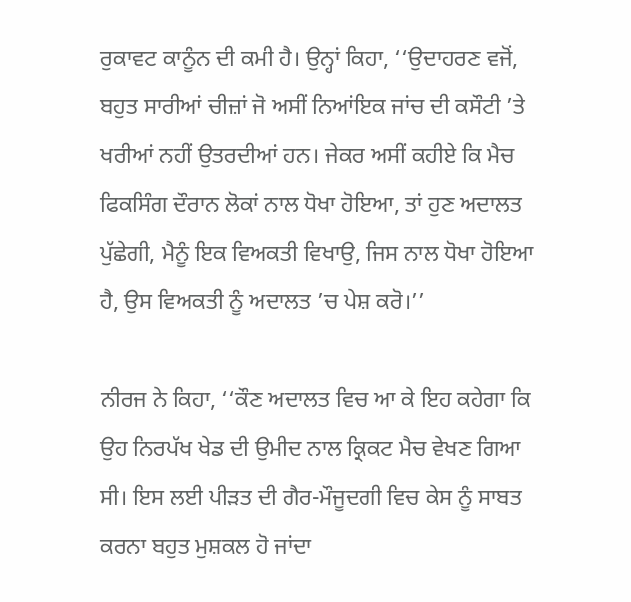ਰੁਕਾਵਟ ਕਾਨੂੰਨ ਦੀ ਕਮੀ ਹੈ। ਉਨ੍ਹਾਂ ਕਿਹਾ, ‘‘ਉਦਾਹਰਣ ਵਜੋਂ, ਬਹੁਤ ਸਾਰੀਆਂ ਚੀਜ਼ਾਂ ਜੋ ਅਸੀਂ ਨਿਆਂਇਕ ਜਾਂਚ ਦੀ ਕਸੌਟੀ ’ਤੇ ਖਰੀਆਂ ਨਹੀਂ ਉਤਰਦੀਆਂ ਹਨ। ਜੇਕਰ ਅਸੀਂ ਕਹੀਏ ਕਿ ਮੈਚ ਫਿਕਸਿੰਗ ਦੌਰਾਨ ਲੋਕਾਂ ਨਾਲ ਧੋਖਾ ਹੋਇਆ, ਤਾਂ ਹੁਣ ਅਦਾਲਤ ਪੁੱਛੇਗੀ, ਮੈਨੂੰ ਇਕ ਵਿਅਕਤੀ ਵਿਖਾਉ, ਜਿਸ ਨਾਲ ਧੋਖਾ ਹੋਇਆ ਹੈ, ਉਸ ਵਿਅਕਤੀ ਨੂੰ ਅਦਾਲਤ ’ਚ ਪੇਸ਼ ਕਰੋ।’’

ਨੀਰਜ ਨੇ ਕਿਹਾ, ‘‘ਕੌਣ ਅਦਾਲਤ ਵਿਚ ਆ ਕੇ ਇਹ ਕਹੇਗਾ ਕਿ ਉਹ ਨਿਰਪੱਖ ਖੇਡ ਦੀ ਉਮੀਦ ਨਾਲ ਕ੍ਰਿਕਟ ਮੈਚ ਵੇਖਣ ਗਿਆ ਸੀ। ਇਸ ਲਈ ਪੀੜਤ ਦੀ ਗੈਰ-ਮੌਜੂਦਗੀ ਵਿਚ ਕੇਸ ਨੂੰ ਸਾਬਤ ਕਰਨਾ ਬਹੁਤ ਮੁਸ਼ਕਲ ਹੋ ਜਾਂਦਾ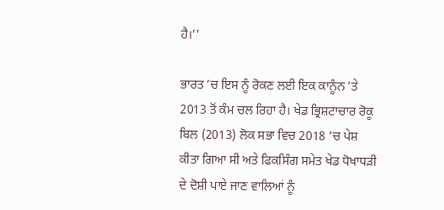ਹੈ।’’

ਭਾਰਤ ’ਚ ਇਸ ਨੂੰ ਰੋਕਣ ਲਈ ਇਕ ਕਾਨੂੰਨ ’ਤੇ 2013 ਤੋਂ ਕੰਮ ਚਲ ਰਿਹਾ ਹੈ। ਖੇਡ ਭ੍ਰਿਸ਼ਟਾਚਾਰ ਰੋਕੂ ਬਿਲ (2013) ਲੋਕ ਸਭਾ ਵਿਚ 2018 ’ਚ ਪੇਸ਼ ਕੀਤਾ ਗਿਆ ਸੀ ਅਤੇ ਫਿਕਸਿੰਗ ਸਮੇਤ ਖੇਡ ਧੋਖਾਧੜੀ ਦੇ ਦੋਸ਼ੀ ਪਾਏ ਜਾਣ ਵਾਲਿਆਂ ਨੂੰ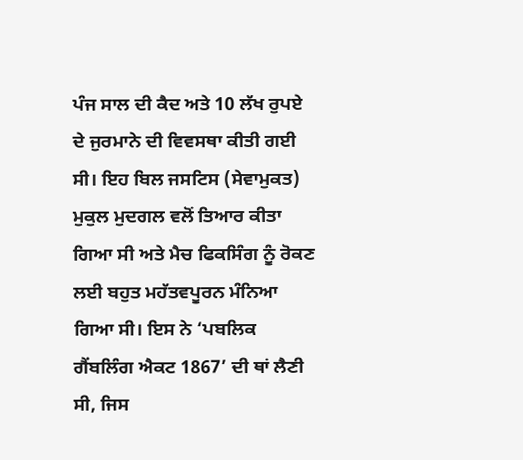ਪੰਜ ਸਾਲ ਦੀ ਕੈਦ ਅਤੇ 10 ਲੱਖ ਰੁਪਏ ਦੇ ਜੁਰਮਾਨੇ ਦੀ ਵਿਵਸਥਾ ਕੀਤੀ ਗਈ ਸੀ। ਇਹ ਬਿਲ ਜਸਟਿਸ (ਸੇਵਾਮੁਕਤ) ਮੁਕੁਲ ਮੁਦਗਲ ਵਲੋਂ ਤਿਆਰ ਕੀਤਾ ਗਿਆ ਸੀ ਅਤੇ ਮੈਚ ਫਿਕਸਿੰਗ ਨੂੰ ਰੋਕਣ ਲਈ ਬਹੁਤ ਮਹੱਤਵਪੂਰਨ ਮੰਨਿਆ ਗਿਆ ਸੀ। ਇਸ ਨੇ ‘ਪਬਲਿਕ ਗੈਂਬਲਿੰਗ ਐਕਟ 1867’ ਦੀ ਥਾਂ ਲੈਣੀ ਸੀ, ਜਿਸ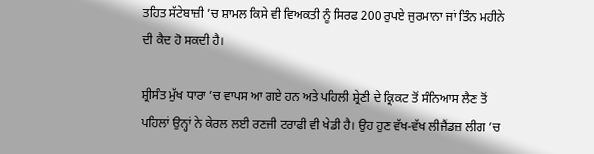ਤਹਿਤ ਸੱਟੇਬਾਜ਼ੀ ’ਚ ਸ਼ਾਮਲ ਕਿਸੇ ਵੀ ਵਿਅਕਤੀ ਨੂੰ ਸਿਰਫ 200 ਰੁਪਏ ਜੁਰਮਾਨਾ ਜਾਂ ਤਿੰਨ ਮਹੀਨੇ ਦੀ ਕੈਦ ਹੋ ਸਕਦੀ ਹੈ।

ਸ਼੍ਰੀਸੰਤ ਮੁੱਖ ਧਾਰਾ ’ਚ ਵਾਪਸ ਆ ਗਏ ਹਨ ਅਤੇ ਪਹਿਲੀ ਸ਼੍ਰੇਣੀ ਦੇ ਕ੍ਰਿਕਟ ਤੋਂ ਸੰਨਿਆਸ ਲੈਣ ਤੋਂ ਪਹਿਲਾਂ ਉਨ੍ਹਾਂ ਨੇ ਕੇਰਲ ਲਈ ਰਣਜੀ ਟਰਾਫੀ ਵੀ ਖੇਡੀ ਹੈ। ਉਹ ਹੁਣ ਵੱਖ-ਵੱਖ ਲੀਜੈਂਡਜ਼ ਲੀਗ ’ਚ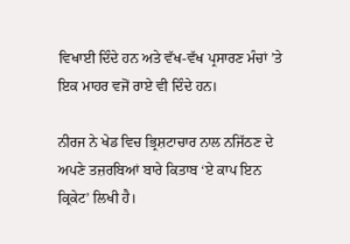ਵਿਖਾਈ ਦਿੰਦੇ ਹਨ ਅਤੇ ਵੱਖ-ਵੱਖ ਪ੍ਰਸਾਰਣ ਮੰਚਾਂ ’ਤੇ ਇਕ ਮਾਹਰ ਵਜੋਂ ਰਾਏ ਵੀ ਦਿੰਦੇ ਹਨ।

ਨੀਰਜ ਨੇ ਖੇਡ ਵਿਚ ਭ੍ਰਿਸ਼ਟਾਚਾਰ ਨਾਲ ਨਜਿੱਠਣ ਦੇ ਅਪਣੇ ਤਜ਼ਰਬਿਆਂ ਬਾਰੇ ਕਿਤਾਬ ‘ਏ ਕਾਪ ਇਨ ਕ੍ਰਿਕੇਟ’ ਲਿਖੀ ਹੈ।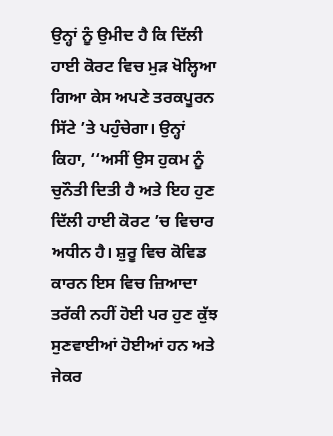ਉਨ੍ਹਾਂ ਨੂੰ ਉਮੀਦ ਹੈ ਕਿ ਦਿੱਲੀ ਹਾਈ ਕੋਰਟ ਵਿਚ ਮੁੜ ਖੋਲ੍ਹਿਆ ਗਿਆ ਕੇਸ ਅਪਣੇ ਤਰਕਪੂਰਨ ਸਿੱਟੇ ’ਤੇ ਪਹੁੰਚੇਗਾ। ਉਨ੍ਹਾਂ ਕਿਹਾ, ‘‘ਅਸੀਂ ਉਸ ਹੁਕਮ ਨੂੰ ਚੁਨੌਤੀ ਦਿਤੀ ਹੈ ਅਤੇ ਇਹ ਹੁਣ ਦਿੱਲੀ ਹਾਈ ਕੋਰਟ ’ਚ ਵਿਚਾਰ ਅਧੀਨ ਹੈ। ਸ਼ੁਰੂ ਵਿਚ ਕੋਵਿਡ ਕਾਰਨ ਇਸ ਵਿਚ ਜ਼ਿਆਦਾ ਤਰੱਕੀ ਨਹੀਂ ਹੋਈ ਪਰ ਹੁਣ ਕੁੱਝ ਸੁਣਵਾਈਆਂ ਹੋਈਆਂ ਹਨ ਅਤੇ ਜੇਕਰ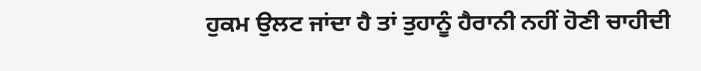ਹੁਕਮ ਉਲਟ ਜਾਂਦਾ ਹੈ ਤਾਂ ਤੁਹਾਨੂੰ ਹੈਰਾਨੀ ਨਹੀਂ ਹੋਣੀ ਚਾਹੀਦੀ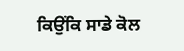ਕਿਉਂਕਿ ਸਾਡੇ ਕੋਲ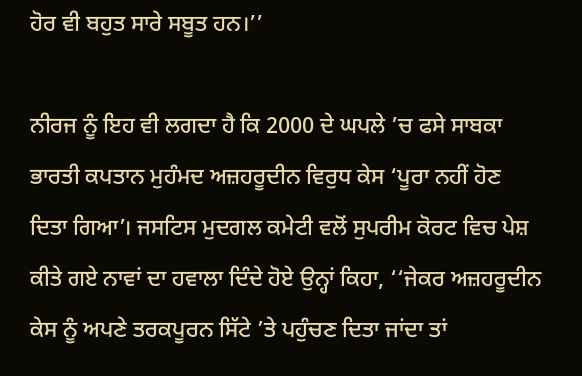ਹੋਰ ਵੀ ਬਹੁਤ ਸਾਰੇ ਸਬੂਤ ਹਨ।’’

ਨੀਰਜ ਨੂੰ ਇਹ ਵੀ ਲਗਦਾ ਹੈ ਕਿ 2000 ਦੇ ਘਪਲੇ ’ਚ ਫਸੇ ਸਾਬਕਾ ਭਾਰਤੀ ਕਪਤਾਨ ਮੁਹੰਮਦ ਅਜ਼ਹਰੂਦੀਨ ਵਿਰੁਧ ਕੇਸ ‘ਪੂਰਾ ਨਹੀਂ ਹੋਣ ਦਿਤਾ ਗਿਆ’। ਜਸਟਿਸ ਮੁਦਗਲ ਕਮੇਟੀ ਵਲੋਂ ਸੁਪਰੀਮ ਕੋਰਟ ਵਿਚ ਪੇਸ਼ ਕੀਤੇ ਗਏ ਨਾਵਾਂ ਦਾ ਹਵਾਲਾ ਦਿੰਦੇ ਹੋਏ ਉਨ੍ਹਾਂ ਕਿਹਾ, ‘‘ਜੇਕਰ ਅਜ਼ਹਰੂਦੀਨ ਕੇਸ ਨੂੰ ਅਪਣੇ ਤਰਕਪੂਰਨ ਸਿੱਟੇ ’ਤੇ ਪਹੁੰਚਣ ਦਿਤਾ ਜਾਂਦਾ ਤਾਂ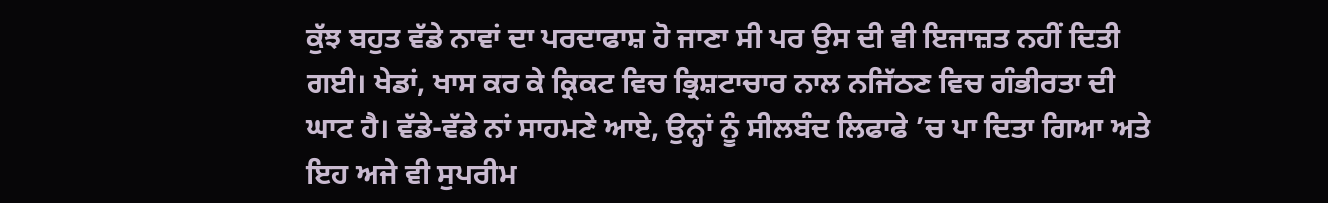ਕੁੱਝ ਬਹੁਤ ਵੱਡੇ ਨਾਵਾਂ ਦਾ ਪਰਦਾਫਾਸ਼ ਹੋ ਜਾਣਾ ਸੀ ਪਰ ਉਸ ਦੀ ਵੀ ਇਜਾਜ਼ਤ ਨਹੀਂ ਦਿਤੀ ਗਈ। ਖੇਡਾਂ, ਖਾਸ ਕਰ ਕੇ ਕ੍ਰਿਕਟ ਵਿਚ ਭ੍ਰਿਸ਼ਟਾਚਾਰ ਨਾਲ ਨਜਿੱਠਣ ਵਿਚ ਗੰਭੀਰਤਾ ਦੀ ਘਾਟ ਹੈ। ਵੱਡੇ-ਵੱਡੇ ਨਾਂ ਸਾਹਮਣੇ ਆਏ, ਉਨ੍ਹਾਂ ਨੂੰ ਸੀਲਬੰਦ ਲਿਫਾਫੇ ’ਚ ਪਾ ਦਿਤਾ ਗਿਆ ਅਤੇ ਇਹ ਅਜੇ ਵੀ ਸੁਪਰੀਮ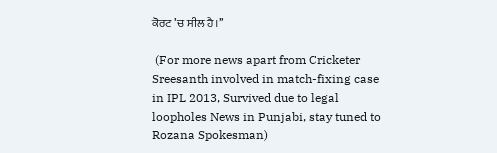ਕੋਰਟ ’ਚ ਸੀਲ ਹੈ।’’

 (For more news apart from Cricketer Sreesanth involved in match-fixing case in IPL 2013, Survived due to legal loopholes News in Punjabi, stay tuned to Rozana Spokesman)